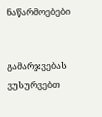ნაწარმოებები


გამარჯვებას ვუსურვებთ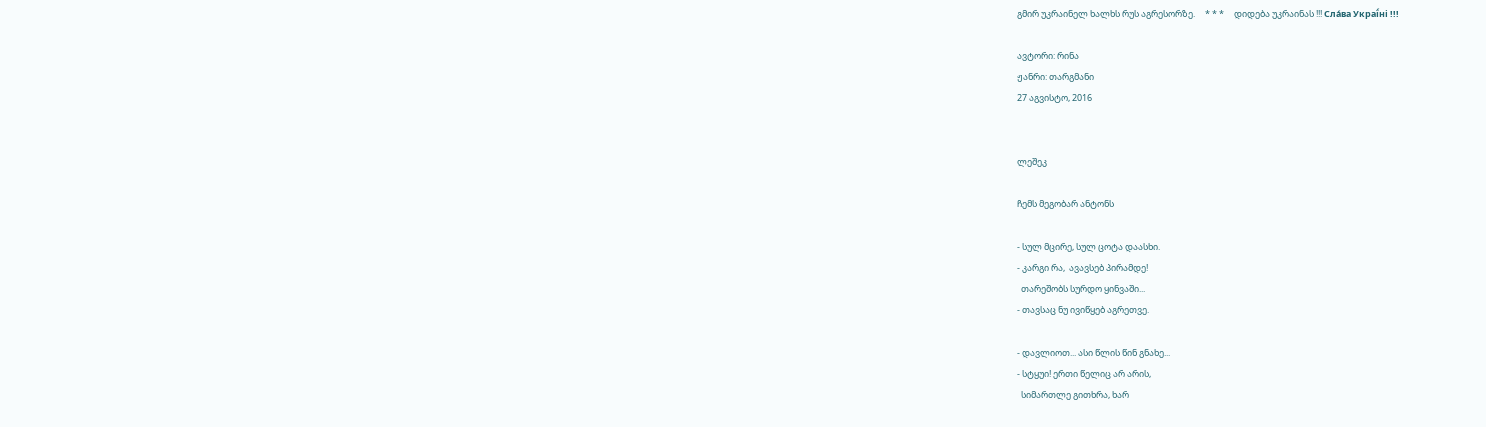გმირ უკრაინელ ხალხს რუს აგრესორზე.     * * *     დიდება უკრაინას !!! Сла́ва Украї́ні !!!

ავტორი: რინა
ჟანრი: თარგმანი
27 აგვისტო, 2016


ლეშეკ

ჩემს მეგობარ ანტონს

- სულ მცირე, სულ ცოტა დაასხი.
- კარგი რა,  ავავსებ პირამდე!
  თარეშობს სურდო ყინვაში...
- თავსაც ნუ ივიწყებ აგრეთვე.

- დავლიოთ... ასი წლის წინ გნახე...
- სტყუი! ერთი წელიც არ არის,
  სიმართლე გითხრა, ხარ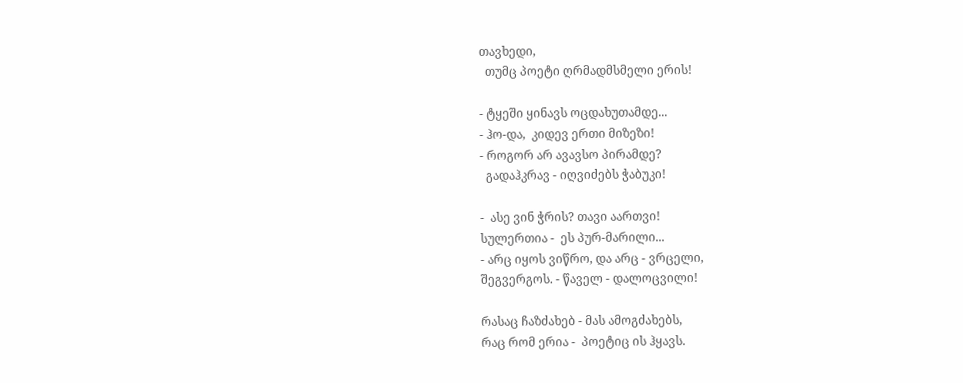თავხედი,
  თუმც პოეტი ღრმადმსმელი ერის!

- ტყეში ყინავს ოცდახუთამდე...
- ჰო-და,  კიდევ ერთი მიზეზი!
- როგორ არ ავავსო პირამდე?
  გადაჰკრავ - იღვიძებს ჭაბუკი!

-  ასე ვინ ჭრის? თავი აართვი!
სულერთია -  ეს პურ-მარილი...
- არც იყოს ვიწრო, და არც - ვრცელი,
შეგვერგოს. - წაველ - დალოცვილი!

რასაც ჩაზძახებ - მას ამოგძახებს,
რაც რომ ერია -  პოეტიც ის ჰყავს.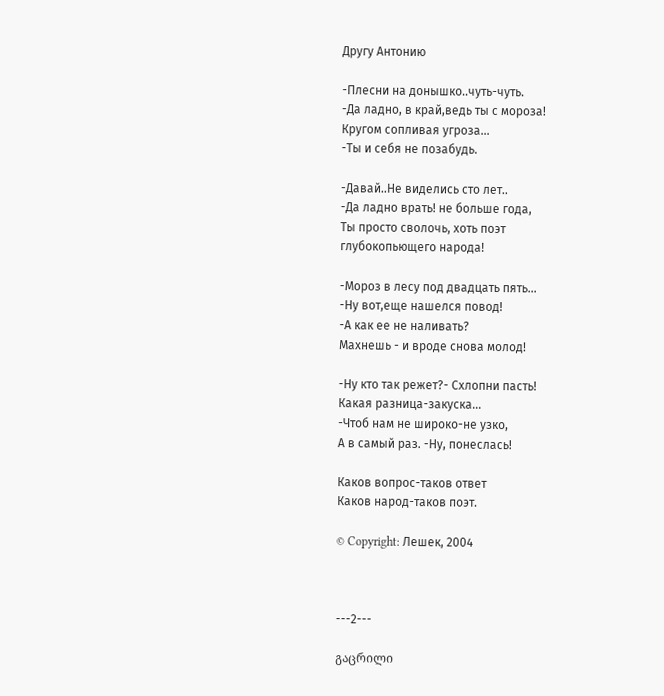Другу Антонию

-Плесни на донышко..чуть-чуть.
-Да ладно, в край,ведь ты с мороза!
Кругом сопливая угроза...
-Ты и себя не позабудь.

-Давай..Не виделись сто лет..
-Да ладно врать! не больше года,
Ты просто сволочь, хоть поэт
глубокопьющего народа!

-Мороз в лесу под двадцать пять...
-Ну вот,еще нашелся повод!
-А как ее не наливать?
Махнешь - и вроде снова молод!

-Ну кто так режет?- Схлопни пасть!
Какая разница-закуска...
-Чтоб нам не широко-не узко,
А в самый раз. -Ну, понеслась!

Каков вопрос-таков ответ
Каков народ-таков поэт.

© Copyright: Лешек, 2004



---2---

გაცრილი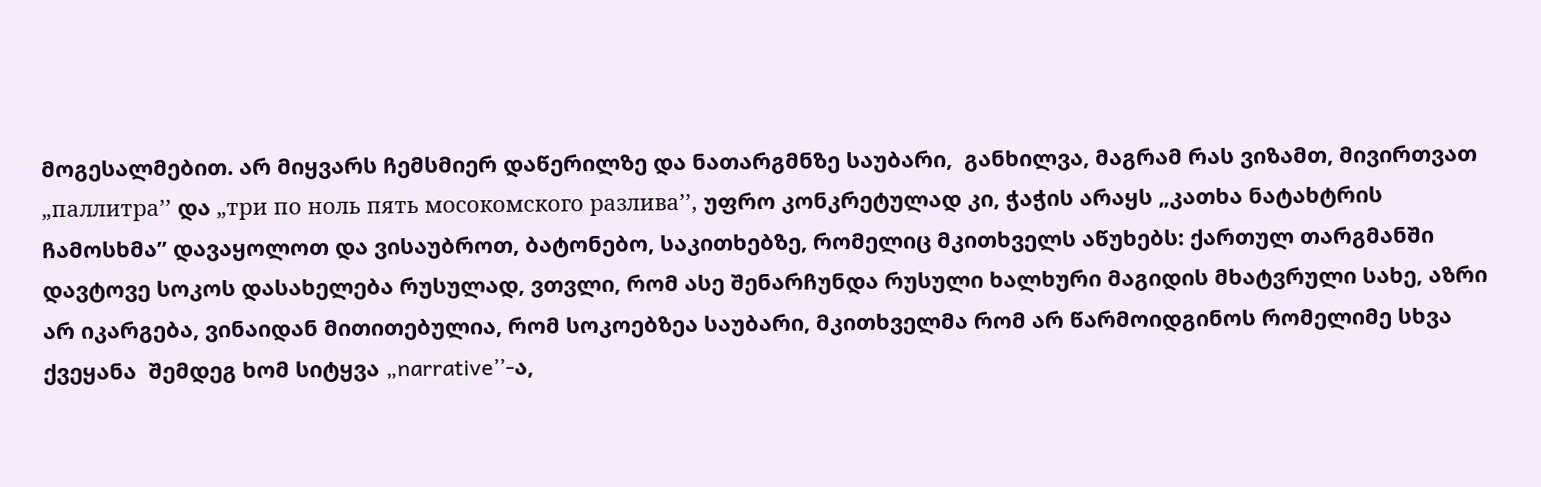მოგესალმებით. არ მიყვარს ჩემსმიერ დაწერილზე და ნათარგმნზე საუბარი,  განხილვა, მაგრამ რას ვიზამთ, მივირთვათ „паллитра’’ და „три по ноль пять мосокомского разлива’’, უფრო კონკრეტულად კი, ჭაჭის არაყს „კათხა ნატახტრის ჩამოსხმა’’ დავაყოლოთ და ვისაუბროთ, ბატონებო, საკითხებზე, რომელიც მკითხველს აწუხებს: ქართულ თარგმანში დავტოვე სოკოს დასახელება რუსულად, ვთვლი, რომ ასე შენარჩუნდა რუსული ხალხური მაგიდის მხატვრული სახე, აზრი არ იკარგება, ვინაიდან მითითებულია, რომ სოკოებზეა საუბარი, მკითხველმა რომ არ წარმოიდგინოს რომელიმე სხვა ქვეყანა  შემდეგ ხომ სიტყვა „narrative’’-ა,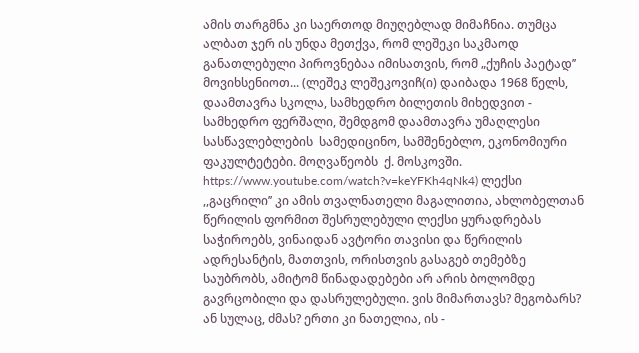ამის თარგმნა კი საერთოდ მიუღებლად მიმაჩნია. თუმცა  ალბათ ჯერ ის უნდა მეთქვა, რომ ლეშეკი საკმაოდ განათლებული პიროვნებაა იმისათვის, რომ „ქუჩის პაეტად’’ მოვიხსენიოთ... (ლეშეკ ლეშეკოვიჩ(ი) დაიბადა 1968 წელს, დაამთავრა სკოლა, სამხედრო ბილეთის მიხედვით - სამხედრო ფერშალი, შემდგომ დაამთავრა უმაღლესი სასწავლებლების  სამედიცინო, სამშენებლო, ეკონომიური ფაკულტეტები. მოღვაწეობს  ქ. მოსკოვში. https://www.youtube.com/watch?v=keYFKh4qNk4) ლექსი ,,გაცრილი’’ კი ამის თვალნათელი მაგალითია, ახლობელთან წერილის ფორმით შესრულებული ლექსი ყურადრებას საჭიროებს, ვინაიდან ავტორი თავისი და წერილის ადრესანტის, მათთვის, ორისთვის გასაგებ თემებზე საუბრობს, ამიტომ წინადადებები არ არის ბოლომდე გავრცობილი და დასრულებული. ვის მიმართავს? მეგობარს? ან სულაც, ძმას? ერთი კი ნათელია, ის -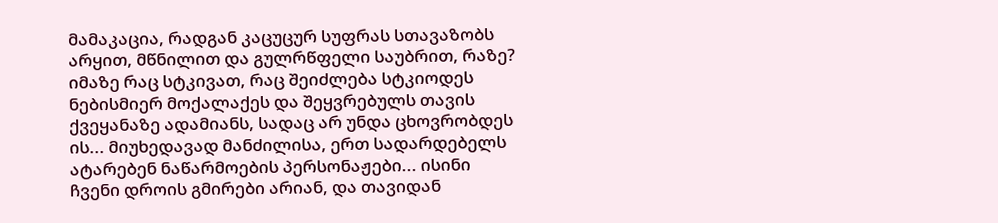მამაკაცია, რადგან კაცუცურ სუფრას სთავაზობს არყით, მწნილით და გულრწფელი საუბრით, რაზე? იმაზე რაც სტკივათ, რაც შეიძლება სტკიოდეს ნებისმიერ მოქალაქეს და შეყვრებულს თავის  ქვეყანაზე ადამიანს, სადაც არ უნდა ცხოვრობდეს ის... მიუხედავად მანძილისა, ერთ სადარდებელს ატარებენ ნაწარმოების პერსონაჟები... ისინი ჩვენი დროის გმირები არიან, და თავიდან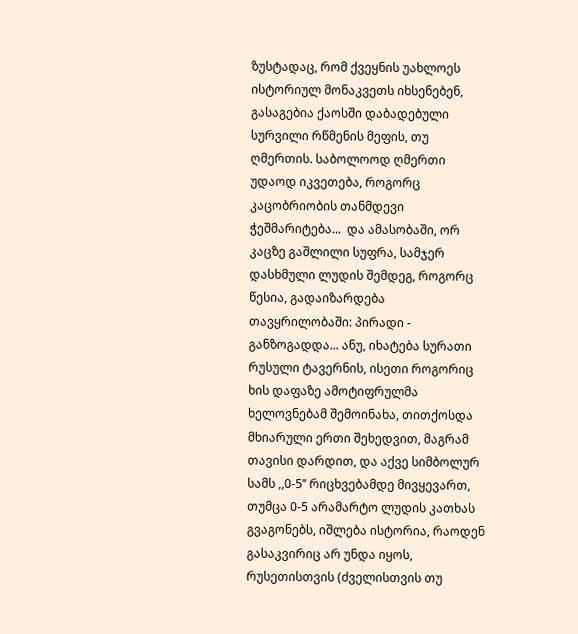ზუსტადაც, რომ ქვეყნის უახლოეს ისტორიულ მონაკვეთს იხსენებენ, გასაგებია ქაოსში დაბადებული სურვილი რწმენის მეფის, თუ ღმერთის. საბოლოოდ ღმერთი უდაოდ იკვეთება, როგორც კაცობრიობის თანმდევი ჭეშმარიტება...  და ამასობაში, ორ კაცზე გაშლილი სუფრა, სამჯერ დასხმული ლუდის შემდეგ, როგორც წესია, გადაიზარდება თავყრილობაში: პირადი - განზოგადდა... ანუ, იხატება სურათი რუსული ტავერნის, ისეთი როგორიც ხის დაფაზე ამოტიფრულმა ხელოვნებამ შემოინახა, თითქოსდა მხიარული ერთი შეხედვით, მაგრამ თავისი დარდით, და აქვე სიმბოლურ სამს ,,0-5’’ რიცხვებამდე მივყევართ, თუმცა 0-5 არამარტო ლუდის კათხას გვაგონებს, იშლება ისტორია, რაოდენ გასაკვირიც არ უნდა იყოს, რუსეთისთვის (ძველისთვის თუ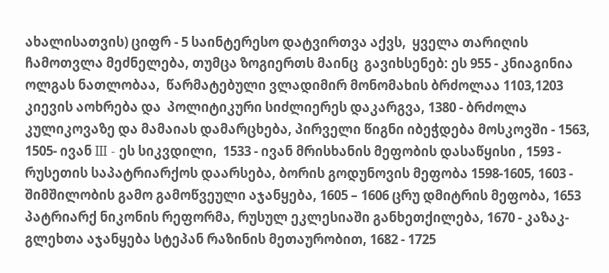ახალისათვის) ციფრ - 5 საინტერესო დატვირთვა აქვს,  ყველა თარიღის ჩამოთვლა მეძნელება, თუმცა ზოგიერთს მაინც  გავიხსენებ: ეს 955 - კნიაგინია ოლგას ნათლობაა,  წარმატებული ვლადიმირ მონომახის ბრძოლაა 1103,1203 კიევის აოხრება და  პოლიტიკური სიძლიერეს დაკარგვა, 1380 - ბრძოლა კულიკოვაზე და მამაიას დამარცხება, პირველი წიგნი იბეჭდება მოსკოვში - 1563, 1505- ივან III - ეს სიკვდილი,  1533 - ივან მრისხანის მეფობის დასაწყისი , 1593 - რუსეთის საპატრიარქოს დაარსება, ბორის გოდუნოვის მეფობა 1598-1605, 1603 -  შიმშილობის გამო გამოწვეული აჯანყება, 1605 – 1606 ცრუ დმიტრის მეფობა, 1653 პატრიარქ ნიკონის რეფორმა, რუსულ ეკლესიაში განხეთქილება, 1670 - კაზაკ-გლეხთა აჯანყება სტეპან რაზინის მეთაურობით, 1682 - 1725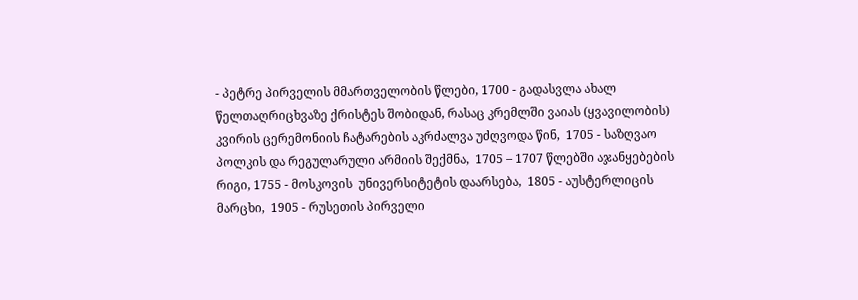- პეტრე პირველის მმართველობის წლები, 1700 - გადასვლა ახალ წელთაღრიცხვაზე ქრისტეს შობიდან, რასაც კრემლში ვაიას (ყვავილობის) კვირის ცერემონიის ჩატარების აკრძალვა უძღვოდა წინ,  1705 - საზღვაო პოლკის და რეგულარული არმიის შექმნა,  1705 – 1707 წლებში აჯანყებების რიგი, 1755 - მოსკოვის  უნივერსიტეტის დაარსება,  1805 - აუსტერლიცის მარცხი,  1905 - რუსეთის პირველი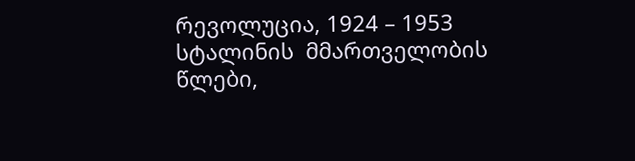რევოლუცია, 1924 – 1953 სტალინის  მმართველობის  წლები,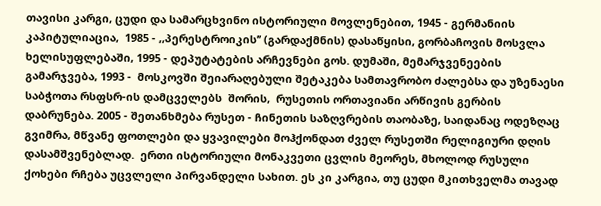თავისი კარგი, ცუდი და სამარცხვინო ისტორიული მოვლენებით, 1945 - გერმანიის კაპიტულიაცია,  1985 - ,,პერესტროიკის’’ (გარდაქმნის) დასაწყისი, გორბაჩოვის მოსვლა ხელისუფლებაში, 1995 - დეპუტატების არჩევნები გოს. დუმაში, მემარჯვენეების გამარჯვება, 1993 -  მოსკოვში შეიარაღებული შეტაკება სამთავრობო ძალებსა და უზენაესი საბჭოთა რსფსრ-ის დამცველებს  შორის,  რუსეთის ორთავიანი არწივის გერბის დაბრუნება. 2005 - შეთანხმება რუსეთ - ჩინეთის საზღვრების თაობაზე, საიდანაც ოდეზღაც გვიმრა, მწვანე ფოთლები და ყვავილები მოჰქონდათ ძველ რუსეთში რელიგიური დღის დასამშვენებლად.  ერთი ისტორიული მონაკვეთი ცვლის მეორეს, მხოლოდ რუსული ქოხები რჩება უცვლელი პირვანდელი სახით. ეს კი კარგია, თუ ცუდი მკითხველმა თავად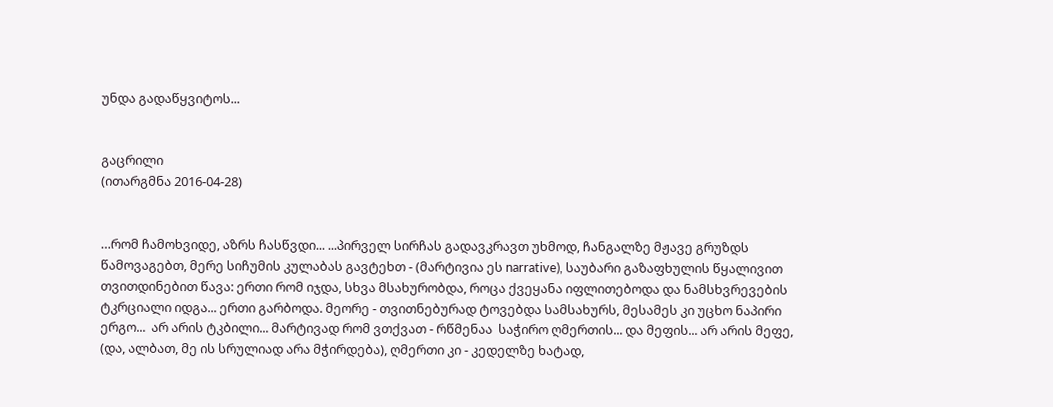უნდა გადაწყვიტოს...


გაცრილი
(ითარგმნა 2016-04-28)


…რომ ჩამოხვიდე, აზრს ჩასწვდი... ...პირველ სირჩას გადავკრავთ უხმოდ, ჩანგალზე მჟავე გრუზდს წამოვაგებთ, მერე სიჩუმის კულაბას გავტეხთ - (მარტივია ეს narrative), საუბარი გაზაფხულის წყალივით თვითდინებით წავა: ერთი რომ იჯდა, სხვა მსახურობდა, როცა ქვეყანა იფლითებოდა და ნამსხვრევების ტკრციალი იდგა... ერთი გარბოდა. მეორე - თვითნებურად ტოვებდა სამსახურს, მესამეს კი უცხო ნაპირი ერგო...  არ არის ტკბილი... მარტივად რომ ვთქვათ - რწმენაა  საჭირო ღმერთის... და მეფის... არ არის მეფე, (და, ალბათ, მე ის სრულიად არა მჭირდება), ღმერთი კი - კედელზე ხატად,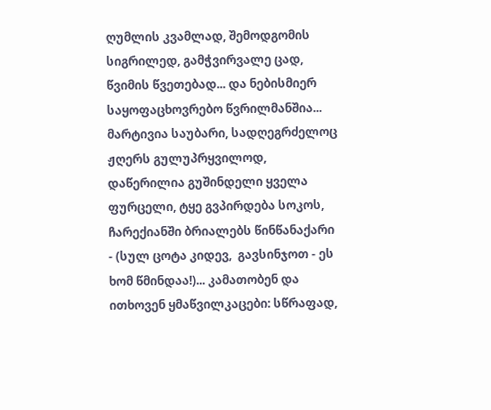ღუმლის კვამლად, შემოდგომის სიგრილედ, გამჭვირვალე ცად, წვიმის წვეთებად... და ნებისმიერ საყოფაცხოვრებო წვრილმანშია... მარტივია საუბარი, სადღეგრძელოც ჟღერს გულუპრყვილოდ, დაწერილია გუშინდელი ყველა ფურცელი, ტყე გვპირდება სოკოს, ჩარექიანში ბრიალებს წინწანაქარი  - (სულ ცოტა კიდევ,  გავსინჯოთ - ეს ხომ წმინდაა!)... კამათობენ და ითხოვენ ყმაწვილკაცები: სწრაფად,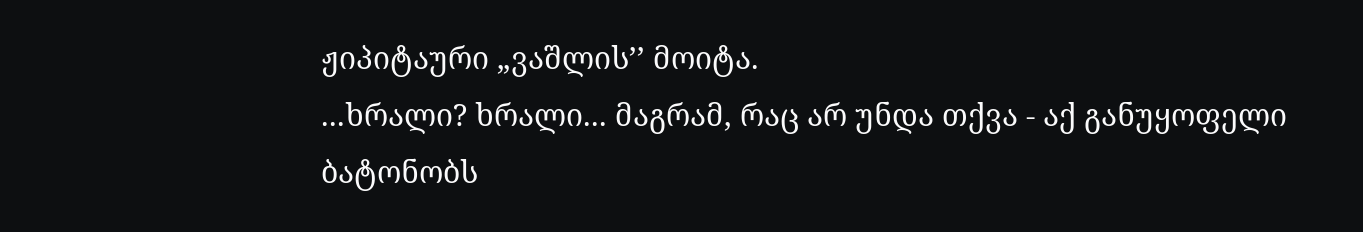ჟიპიტაური „ვაშლის’’ მოიტა.
...ხრალი? ხრალი... მაგრამ, რაც არ უნდა თქვა - აქ განუყოფელი ბატონობს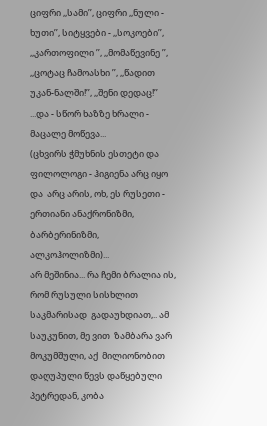ციფრი ,,სამი’’, ციფრი ,,ნული - ხუთი’’, სიტყვები - ,,სოკოები’’, ,,კართოფილი ’’, ,,მომაწევინე ’’, ,,ცოტაც ჩამოასხი ’’, ,,წადით უკან-ნალში!’’, ,,შენი დედაც!’’ ...და - სწორ ხაზზე ხრალი - მაცალე მოწევა...
(ცხვირს ჭმუხნის ესთეტი და ფილოლოგი - ჰიგიენა არც იყო და  არც არის, ოხ, ეს რუსეთი - ერთიანი ანაქრონიზმი, ბარბერინიზმი, ალკოჰოლიზმი)...
არ მეშინია... რა ჩემი ბრალია ის, რომ რუსული სისხლით საკმარისად  გადაუხდიათ,.. ამ საუკუნით, მე ვით  ზამბარა ვარ მოკუმშული, აქ  მილიონობით დაღუპული წევს დაწყებული  პეტრედან, კობა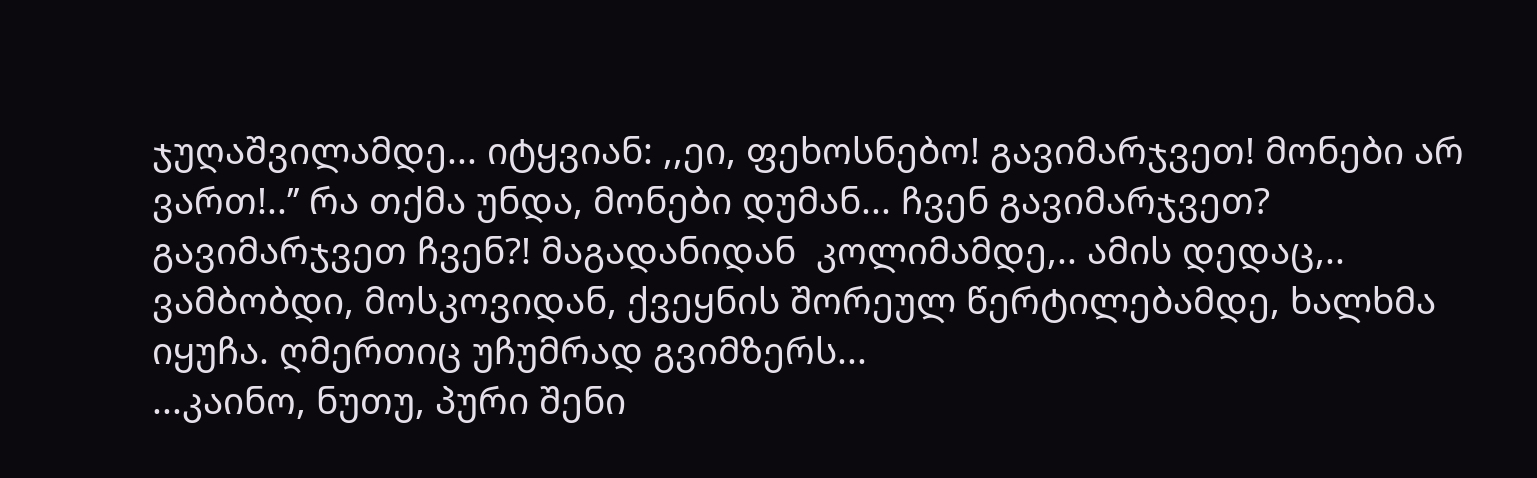ჯუღაშვილამდე... იტყვიან: ,,ეი, ფეხოსნებო! გავიმარჯვეთ! მონები არ ვართ!..’’ რა თქმა უნდა, მონები დუმან... ჩვენ გავიმარჯვეთ? გავიმარჯვეთ ჩვენ?! მაგადანიდან  კოლიმამდე,.. ამის დედაც,.. ვამბობდი, მოსკოვიდან, ქვეყნის შორეულ წერტილებამდე, ხალხმა იყუჩა. ღმერთიც უჩუმრად გვიმზერს...
...კაინო, ნუთუ, პური შენი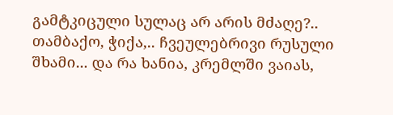გამტკიცული სულაც არ არის მძაღე?..
თამბაქო, ჭიქა,.. ჩვეულებრივი რუსული შხამი... და რა ხანია, კრემლში ვაიას,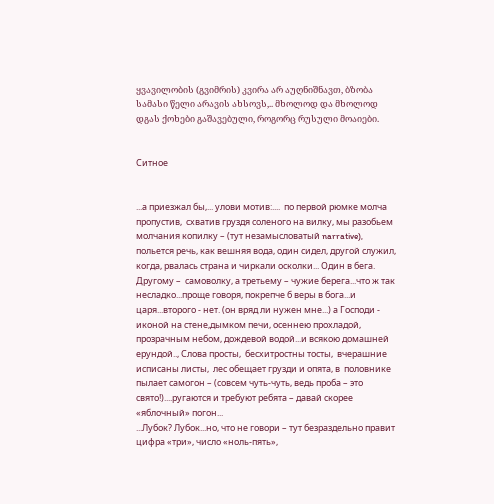ყვავილობის (გვიმრის) კვირა არ აუღნიშნავთ, ბზობა სამასი წელი არავის ახსოვს,.. მხოლოდ და მხოლოდ  დგას ქოხები გაშავებული, როგორც რუსული მოაიები.


Ситное


...а приезжал бы,... улови мотив:....  по первой рюмке молча пропустив,  схватив груздя соленого на вилку, мы разобьем молчания копилку – (тут незамысловатый narrative),  польется речь, как вешняя вода, один сидел, другой служил, когда, рвалась страна и чиркали осколки... Один в бега. Другому –  самоволку, а третьему – чужие берега...что ж так несладко...проще говоря, покрепче б веры в бога...и царя...второго - нет. (он вряд ли нужен мне...) а Господи - иконой на стене,дымком печи, осеннею прохладой, прозрачным небом, дождевой водой...и всякою домашней ерундой.., Слова просты,  бесхитростны тосты,  вчерашние исписаны листы,  лес обещает грузди и опята, в  половнике пылает самогон – (совсем чуть-чуть, ведь проба – это свято!)....ругаются и требуют ребята – давай скорее  «яблочный» погон...
...Лубок? Лубок...но, что не говори – тут безраздельно правит цифра «три», число «ноль-пять»,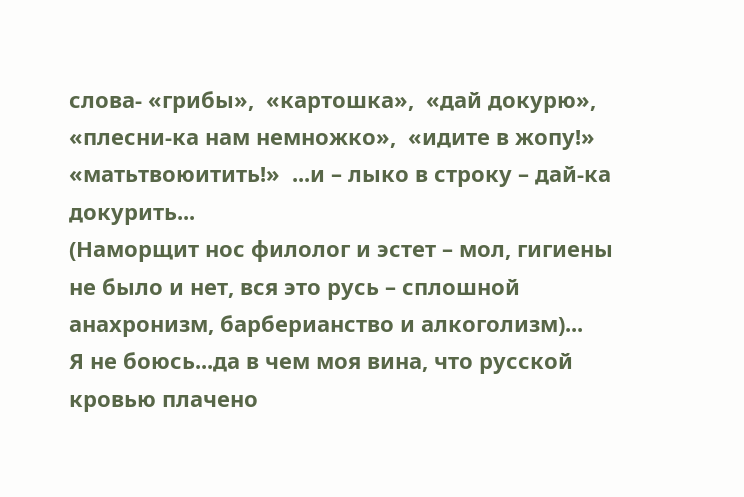слова- «грибы»,  «картошка»,  «дай докурю»,  «плесни-ка нам немножко»,  «идите в жопу!»  «матьтвоюитить!»  ...и – лыко в строку – дай-ка докурить...
(Наморщит нос филолог и эстет – мол, гигиены не было и нет, вся это русь – сплошной анахронизм, барберианство и алкоголизм)...
Я не боюсь...да в чем моя вина, что русской кровью плачено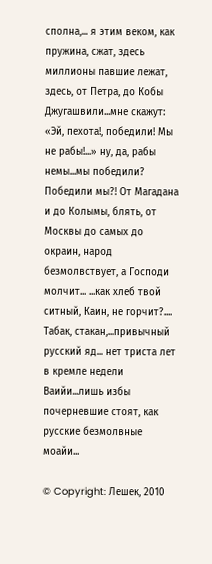сполна,... я этим веком, как пружина, сжат, здесь миллионы павшие лежат, здесь, от Петра, до Кобы Джугашвили...мне скажут: «Эй, пехота!, победили! Мы не рабы!...» ну, да, рабы немы...мы победили? Победили мы?! От Магадана и до Колымы, блять, от Москвы до самых до окраин, народ безмолвствует, а Господи молчит... ...как хлеб твой ситный, Каин, не горчит?....
Табак, стакан,...привычный русский яд... нет триста лет в кремле недели Ваийи...лишь избы почерневшие стоят, как русские безмолвные моайи...

© Copyright: Лешек, 2010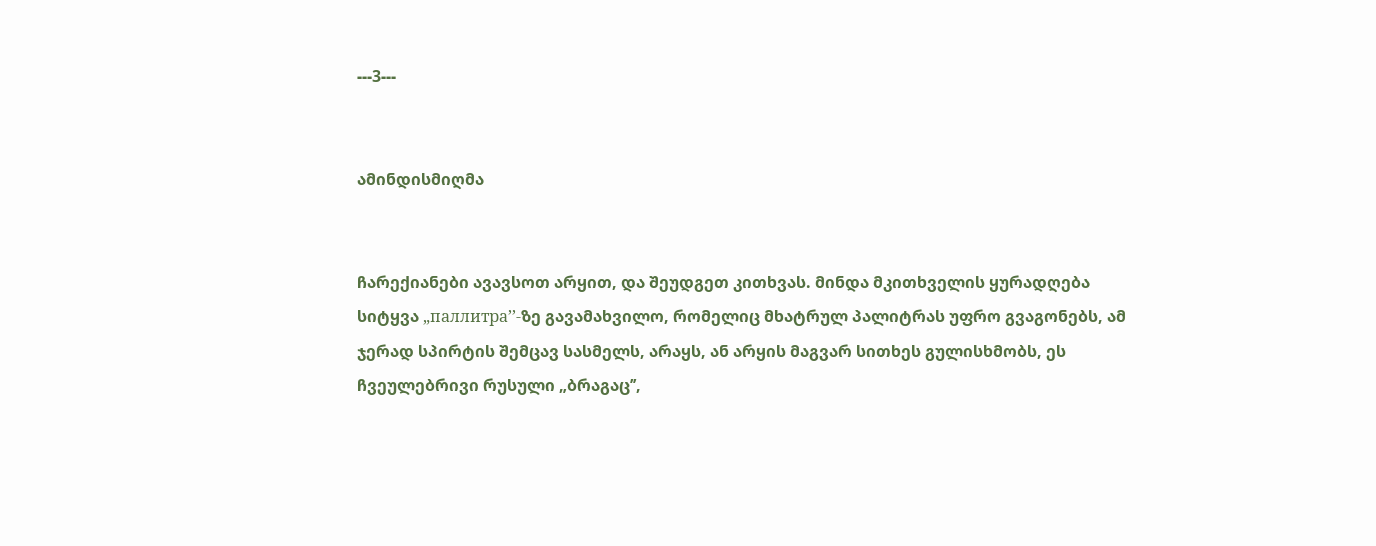---3---


ამინდისმიღმა


ჩარექიანები ავავსოთ არყით, და შეუდგეთ კითხვას. მინდა მკითხველის ყურადღება სიტყვა „паллитра’’-ზე გავამახვილო, რომელიც მხატრულ პალიტრას უფრო გვაგონებს, ამ ჯერად სპირტის შემცავ სასმელს, არაყს, ან არყის მაგვარ სითხეს გულისხმობს, ეს ჩვეულებრივი რუსული „ბრაგაც’’,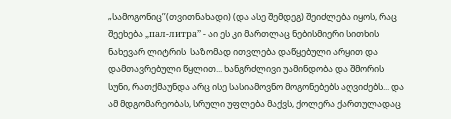„სამოგონიც’’(თვითნახადი) (და ასე შემდეგ) შეიძლება იყოს, რაც შეეხება „пал-литра’’ - აი ეს კი მართლაც ნებისმიერი სითხის ნახევარ ლიტრის  საზომად ითვლება დაწყებული არყით და დამთავრებული წყლით... ხანგრძლივი უამინდობა და შმორის სუნი, რათქმაუნდა არც ისე სასიამოვნო მოგონებებს აღვიძებს... და ამ მდგომარეობას, სრული უფლება მაქვს, ქოლერა ქართულადაც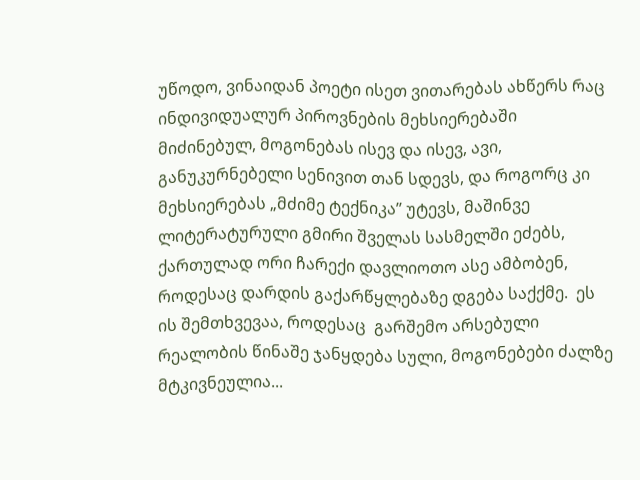უწოდო, ვინაიდან პოეტი ისეთ ვითარებას ახწერს რაც ინდივიდუალურ პიროვნების მეხსიერებაში მიძინებულ, მოგონებას ისევ და ისევ, ავი, განუკურნებელი სენივით თან სდევს, და როგორც კი მეხსიერებას „მძიმე ტექნიკა’’ უტევს, მაშინვე ლიტერატურული გმირი შველას სასმელში ეძებს, ქართულად ორი ჩარექი დავლიოთო ასე ამბობენ, როდესაც დარდის გაქარწყლებაზე დგება საქქმე.  ეს ის შემთხვევაა, როდესაც  გარშემო არსებული რეალობის წინაშე ჯანყდება სული, მოგონებები ძალზე მტკივნეულია...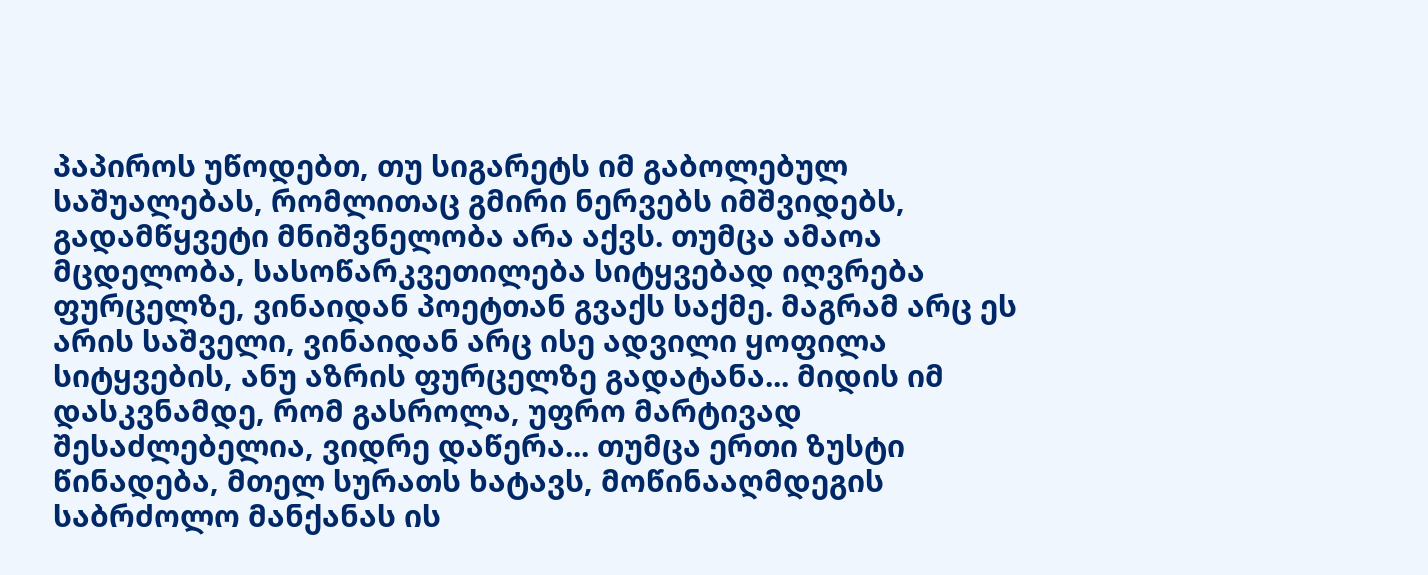პაპიროს უწოდებთ, თუ სიგარეტს იმ გაბოლებულ საშუალებას, რომლითაც გმირი ნერვებს იმშვიდებს, გადამწყვეტი მნიშვნელობა არა აქვს. თუმცა ამაოა მცდელობა, სასოწარკვეთილება სიტყვებად იღვრება ფურცელზე, ვინაიდან პოეტთან გვაქს საქმე. მაგრამ არც ეს არის საშველი, ვინაიდან არც ისე ადვილი ყოფილა სიტყვების, ანუ აზრის ფურცელზე გადატანა... მიდის იმ დასკვნამდე, რომ გასროლა, უფრო მარტივად შესაძლებელია, ვიდრე დაწერა... თუმცა ერთი ზუსტი წინადება, მთელ სურათს ხატავს, მოწინააღმდეგის საბრძოლო მანქანას ის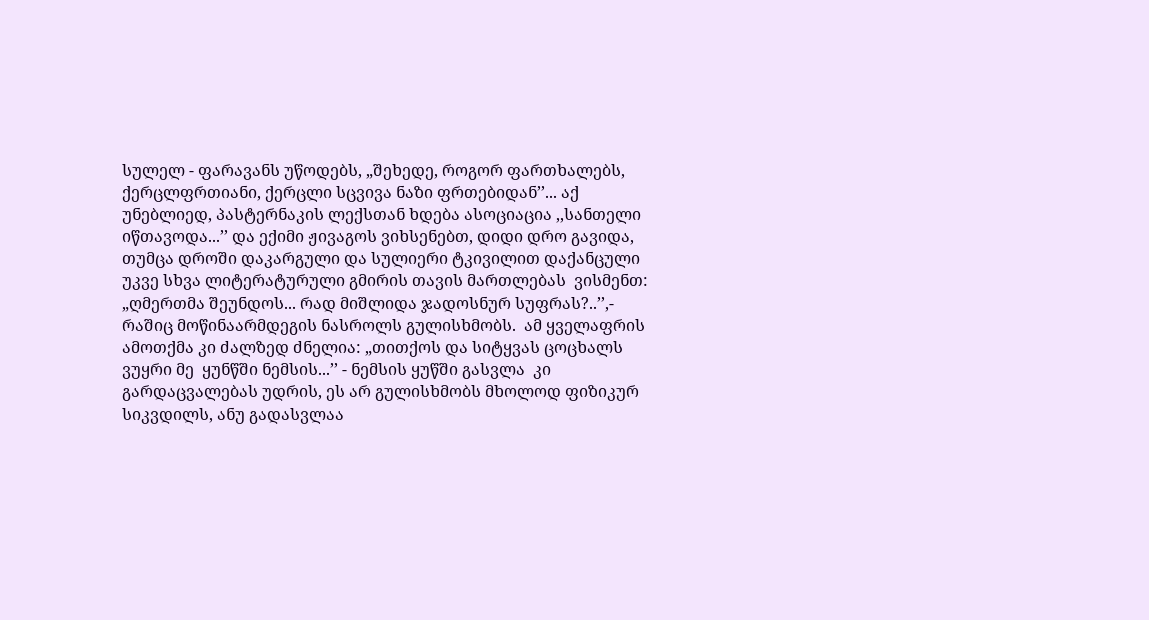სულელ - ფარავანს უწოდებს, „შეხედე, როგორ ფართხალებს, ქერცლფრთიანი, ქერცლი სცვივა ნაზი ფრთებიდან’’... აქ უნებლიედ, პასტერნაკის ლექსთან ხდება ასოციაცია ,,სანთელი იწთავოდა...’’ და ექიმი ჟივაგოს ვიხსენებთ, დიდი დრო გავიდა, თუმცა დროში დაკარგული და სულიერი ტკივილით დაქანცული უკვე სხვა ლიტერატურული გმირის თავის მართლებას  ვისმენთ: „ღმერთმა შეუნდოს... რად მიშლიდა ჯადოსნურ სუფრას?..’’,- რაშიც მოწინაარმდეგის ნასროლს გულისხმობს.  ამ ყველაფრის ამოთქმა კი ძალზედ ძნელია: „თითქოს და სიტყვას ცოცხალს ვუყრი მე  ყუნწში ნემსის...’’ - ნემსის ყუწში გასვლა  კი გარდაცვალებას უდრის, ეს არ გულისხმობს მხოლოდ ფიზიკურ სიკვდილს, ანუ გადასვლაა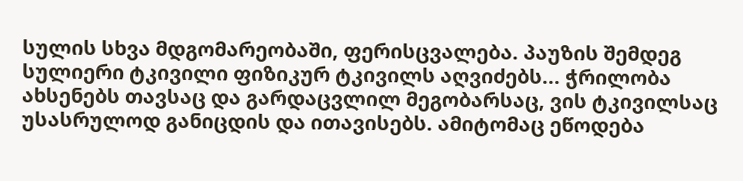სულის სხვა მდგომარეობაში, ფერისცვალება. პაუზის შემდეგ სულიერი ტკივილი ფიზიკურ ტკივილს აღვიძებს... ჭრილობა ახსენებს თავსაც და გარდაცვლილ მეგობარსაც, ვის ტკივილსაც უსასრულოდ განიცდის და ითავისებს. ამიტომაც ეწოდება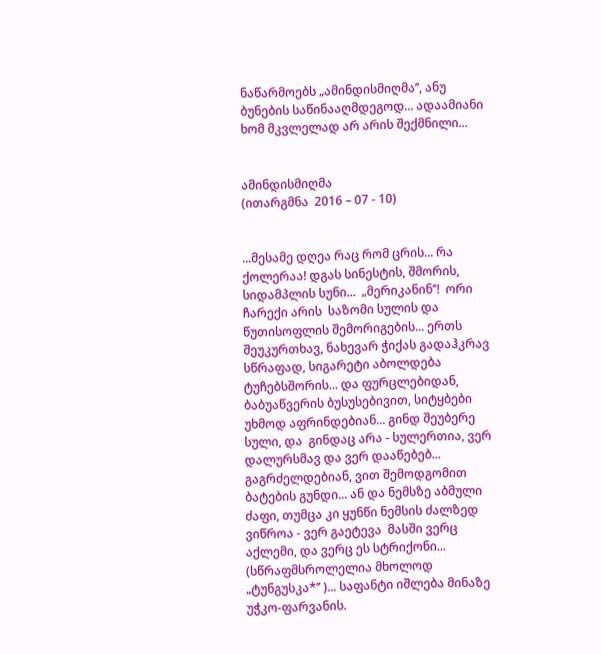ნაწარმოებს „ამინდისმიღმა’’, ანუ ბუნების საწინააღმდეგოდ... ადაამიანი ხომ მკვლელად არ არის შექმნილი...


ამინდისმიღმა
(ითარგმნა  2016 – 07 - 10)


...მესამე დღეა რაც რომ ცრის... რა ქოლერაა! დგას სინესტის, შმორის, სიდამპლის სუნი...  „მერიკანინ’’!  ორი ჩარექი არის  საზომი სულის და წუთისოფლის შემორიგების... ერთს შეუკურთხავ, ნახევარ ჭიქას გადაჰკრავ სწრაფად, სიგარეტი აბოლდება ტუჩებსშორის... და ფურცლებიდან, ბაბუაწვერის ბუსუსებივით, სიტყბები უხმოდ აფრინდებიან... გინდ შეუბერე სული, და  გინდაც არა - სულერთია, ვერ დალურსმავ და ვერ დააწებებ... გაგრძელდებიან, ვით შემოდგომით ბატების გუნდი... ან და ნემსზე აბმული ძაფი, თუმცა კი ყუნწი ნემსის ძალზედ ვიწროა - ვერ გაეტევა  მასში ვერც აქლემი, და ვერც ეს სტრიქონი... (სწრაფმსროლელია მხოლოდ „ტუნგუსკა*’’ )... საფანტი იშლება მინაზე უჭკო-ფარვანის.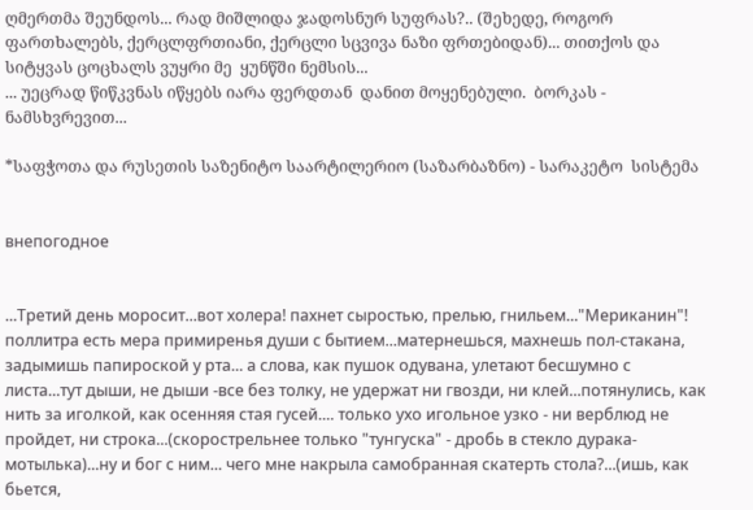ღმერთმა შეუნდოს... რად მიშლიდა ჯადოსნურ სუფრას?.. (შეხედე, როგორ ფართხალებს, ქერცლფრთიანი, ქერცლი სცვივა ნაზი ფრთებიდან)... თითქოს და სიტყვას ცოცხალს ვუყრი მე  ყუნწში ნემსის...
... უეცრად წიწკვნას იწყებს იარა ფერდთან  დანით მოყენებული.  ბორკას - ნამსხვრევით...

*საფჭოთა და რუსეთის საზენიტო საარტილერიო (საზარბაზნო) - სარაკეტო  სისტემა


внепогодное


...Третий день моросит...вот холера! пахнет сыростью, прелью, гнильем..."Мериканин"! поллитра есть мера примиренья души с бытием...матернешься, махнешь пол-стакана, задымишь папироской у рта... а слова, как пушок одувана, улетают бесшумно с листа...тут дыши, не дыши -все без толку, не удержат ни гвозди, ни клей...потянулись, как нить за иголкой, как осенняя стая гусей.... только ухо игольное узко - ни верблюд не пройдет, ни строка...(скорострельнее только "тунгуска" - дробь в стекло дурака-мотылька)...ну и бог с ним... чего мне накрыла самобранная скатерть стола?...(ишь, как бьется,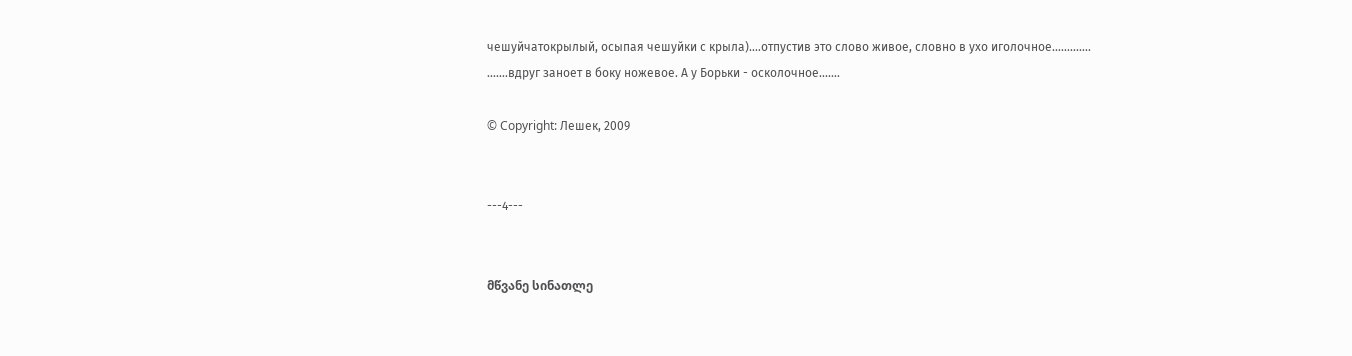чешуйчатокрылый, осыпая чешуйки с крыла)....отпустив это слово живое, словно в ухо иголочное.............
.......вдруг заноет в боку ножевое. А у Борьки - осколочное.......

© Copyright: Лешек, 2009


---4---


მწვანე სინათლე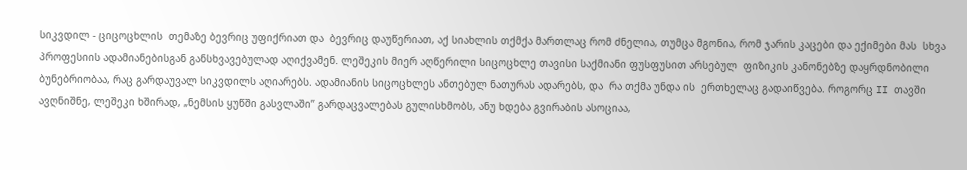სიკვდილ - ციცოცხლის  თემაზე ბევრიც უფიქრიათ და  ბევრიც დაუწერიათ, აქ სიახლის თქმქა მართლაც რომ ძნელია, თუმცა მგონია, რომ ჯარის კაცები და ექიმები მას  სხვა პროფესიის ადამიანებისგან განსხვავებულად აღიქვამენ. ლეშეკის მიერ აღწერილი სიცოცხლე თავისი საქმიანი ფუსფუსით არსებულ  ფიზიკის კანონებზე დაყრდნობილი  ბუნებრიობაა, რაც გარდაუვალ სიკვდილს აღიარებს. ადამიანის სიცოცხლეს ანთებულ ნათურას ადარებს, და  რა თქმა უნდა ის  ერთხელაც გადაიწვება. როგორც II თავში ავღნიშნე, ლეშეკი ხშირად, „ნემსის ყუწში გასვლაში’’ გარდაცვალებას გულისხმობს, ანუ ხდება გვირაბის ასოციაა,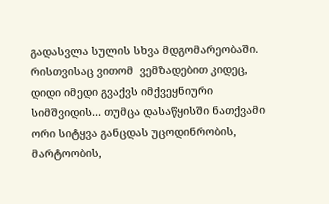გადასვლა სულის სხვა მდგომარეობაში. რისთვისაც ვითომ  ვემზადებით კიდეც, დიდი იმედი გვაქვს იმქვეყნიური სიმშვიდის... თუმცა დასაწყისში ნათქვამი ორი სიტყვა განცდას უცოდინრობის, მარტოობის,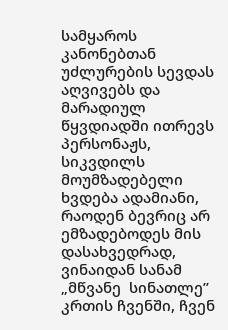სამყაროს კანონებთან უძლურების სევდას აღვივებს და მარადიულ წყვდიადში ითრევს პერსონაჟს, სიკვდილს მოუმზადებელი ხვდება ადამიანი, რაოდენ ბევრიც არ ემზადებოდეს მის დასახვედრად, ვინაიდან სანამ „მწვანე  სინათლე’’ კრთის ჩვენში, ჩვენ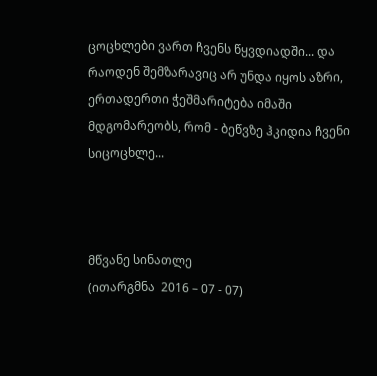ცოცხლები ვართ ჩვენს წყვდიადში... და რაოდენ შემზარავიც არ უნდა იყოს აზრი, ერთადერთი ჭეშმარიტება იმაში მდგომარეობს, რომ - ბეწვზე ჰკიდია ჩვენი სიცოცხლე...



მწვანე სინათლე
(ითარგმნა  2016 – 07 - 07)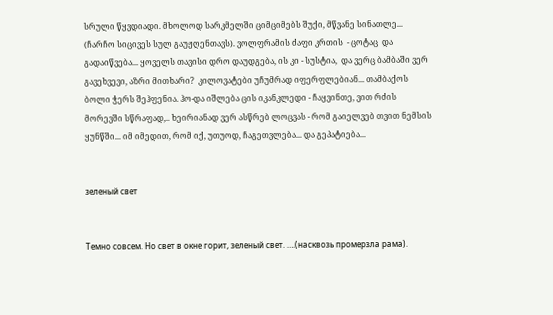სრული წყვდიადი. მხოლოდ სარკმელში ციმციმებს შუქი, მწვანე სინათლე... (ჩარჩო სიცივეს სულ გაუჟღენთავს). ვოლფრამის ძაფი კრთის  - ცოტაც  და გადაიწვება... ყოველს თავისი დრო დაუდგება, ის კი - სუსტია,  და ვერც ბამბაში ვერ გავეხვევი, აზრი მითხარი?  კილოვატები უჩუმრად იფერფლებიან... თამბაქოს ბოლი ჭერს შეჰფენია. ჰო-და იშლება ცის იკანკლედი - ჩაყვინთე, ვით რძის მორევში სწრაფად,.. ხეირიანად ვერ ასწრებ ლოცვას - რომ გაიელვებ თვით ნემსის ყუნწში... იმ იმედით, რომ იქ, უთუოდ, ჩაგეთვლება... და გეპატიება...


зеленый свет


Темно совсем. Но свет в окне горит, зеленый свет. ….(насквозь промерзла рама).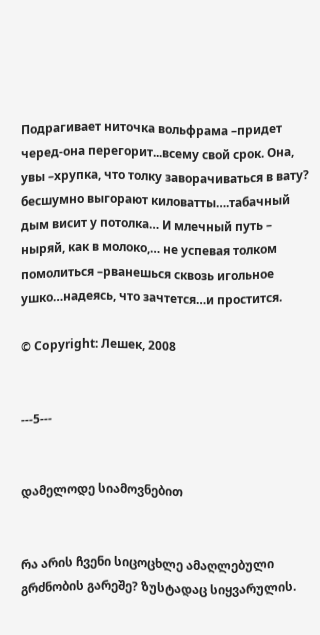Подрагивает ниточка вольфрама –придет черед-она перегорит...всему свой срок. Она, увы –хрупка, что толку заворачиваться в вату? бесшумно выгорают киловатты….табачный дым висит у потолка… И млечный путь – ныряй, как в молоко,… не успевая толком помолиться –рванешься сквозь игольное ушко…надеясь, что зачтется…и простится.

© Copyright: Лешек, 2008


---5---


დამელოდე სიამოვნებით


რა არის ჩვენი სიცოცხლე ამაღლებული გრძნობის გარეშე? ზუსტადაც სიყვარულის.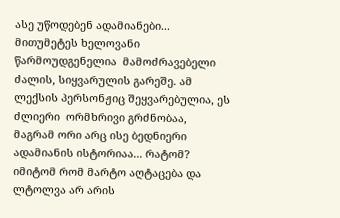ასე უწოდებენ ადამიანები... მითუმეტეს ხელოვანი წარმოუდგენელია  მამოძრავებელი ძალის, სიყვარულის გარეშე. ამ ლექსის პერსონჟიც შეყვარებულია, ეს ძლიერი  ორმხრივი გრძნობაა, მაგრამ ორი არც ისე ბედნიერი ადამიანის ისტორიაა... რატომ? იმიტომ რომ მარტო აღტაცება და ლტოლვა არ არის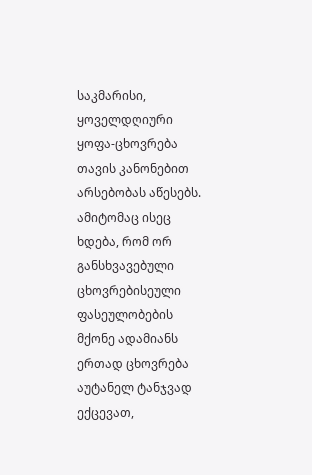საკმარისი, ყოველდღიური ყოფა-ცხოვრება თავის კანონებით არსებობას აწესებს. ამიტომაც ისეც ხდება, რომ ორ განსხვავებული ცხოვრებისეული ფასეულობების მქონე ადამიანს  ერთად ცხოვრება აუტანელ ტანჯვად ექცევათ,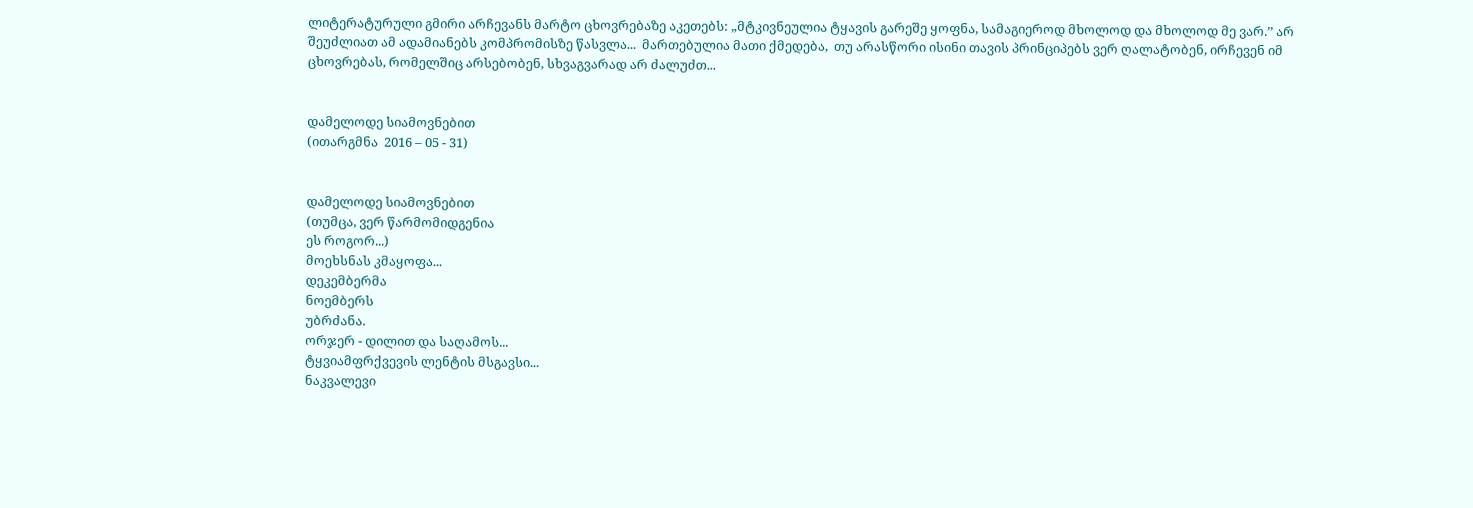ლიტერატურული გმირი არჩევანს მარტო ცხოვრებაზე აკეთებს: „მტკივნეულია ტყავის გარეშე ყოფნა, სამაგიეროდ მხოლოდ და მხოლოდ მე ვარ.’’ არ შეუძლიათ ამ ადამიანებს კომპრომისზე წასვლა...  მართებულია მათი ქმედება,  თუ არასწორი ისინი თავის პრინციპებს ვერ ღალატობენ, ირჩევენ იმ ცხოვრებას, რომელშიც არსებობენ, სხვაგვარად არ ძალუძთ...


დამელოდე სიამოვნებით
(ითარგმნა  2016 – 05 - 31)


დამელოდე სიამოვნებით
(თუმცა, ვერ წარმომიდგენია
ეს როგორ...)
მოეხსნას კმაყოფა...
დეკემბერმა
ნოემბერს
უბრძანა.
ორჯერ - დილით და საღამოს...
ტყვიამფრქვევის ლენტის მსგავსი...
ნაკვალევი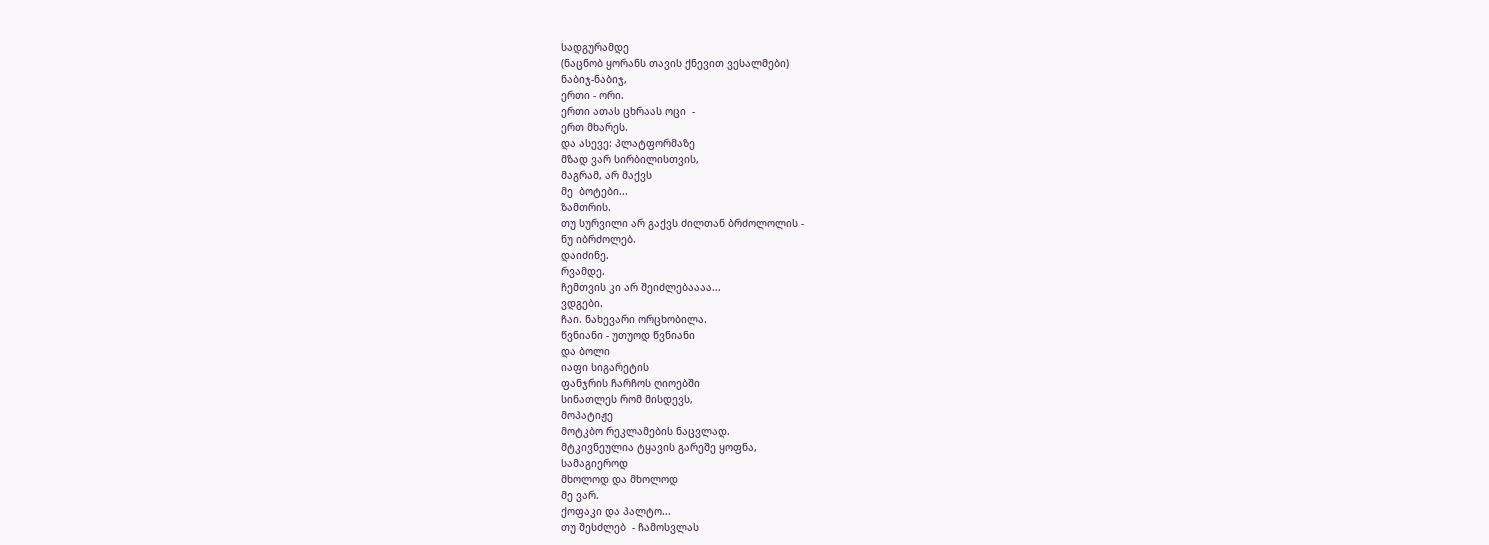სადგურამდე
(ნაცნობ ყორანს თავის ქნევით ვესალმები)
ნაბიჯ-ნაბიჯ,
ერთი - ორი.
ერთი ათას ცხრაას ოცი  -
ერთ მხარეს.
და ასევე: პლატფორმაზე
მზად ვარ სირბილისთვის,
მაგრამ, არ მაქვს
მე  ბოტები...
ზამთრის.
თუ სურვილი არ გაქვს ძილთან ბრძოლოლის -
ნუ იბრძოლებ.
დაიძინე.
რვამდე.
ჩემთვის კი არ შეიძლებაააა...
ვდგები.
ჩაი. ნახევარი ორცხობილა.
წვნიანი - უთუოდ წვნიანი
და ბოლი
იაფი სიგარეტის
ფანჯრის ჩარჩოს ღიოებში
სინათლეს რომ მისდევს,
მოპატიჟე
მოტკბო რეკლამების ნაცვლად.
მტკივნეულია ტყავის გარეშე ყოფნა,
სამაგიეროდ
მხოლოდ და მხოლოდ
მე ვარ.
ქოფაკი და პალტო...
თუ შესძლებ  - ჩამოსვლას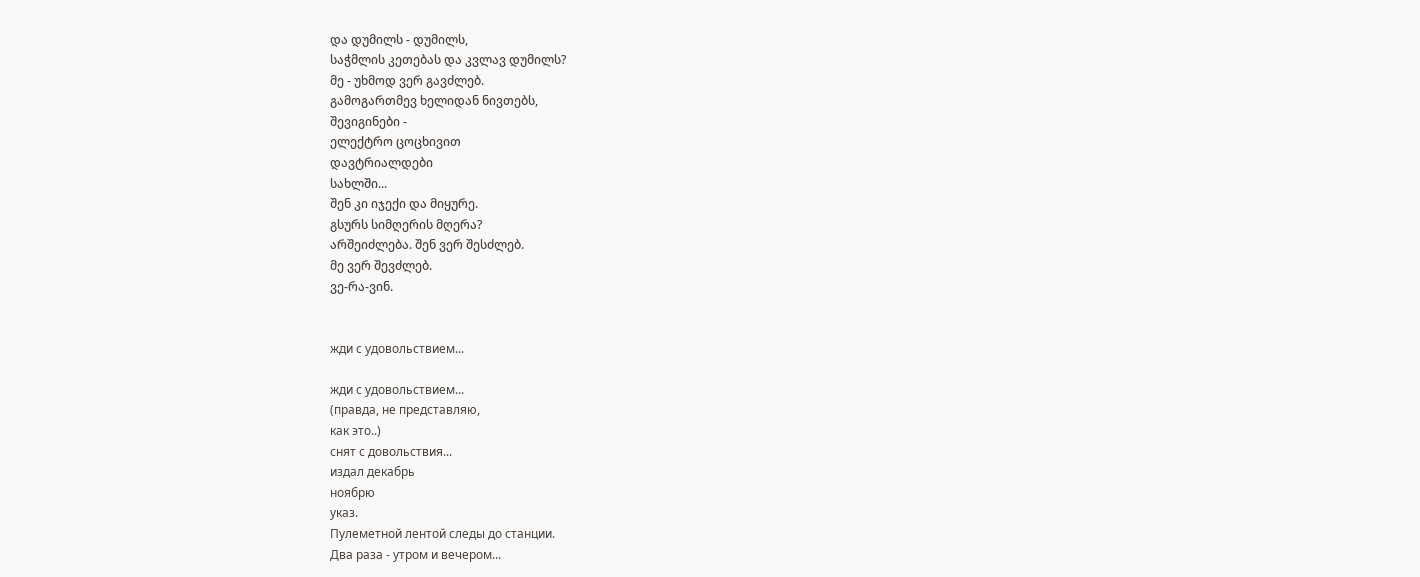და დუმილს - დუმილს,
საჭმლის კეთებას და კვლავ დუმილს?
მე - უხმოდ ვერ გავძლებ.
გამოგართმევ ხელიდან ნივთებს,
შევიგინები -
ელექტრო ცოცხივით
დავტრიალდები
სახლში...
შენ კი იჯექი და მიყურე.
გსურს სიმღერის მღერა?
არშეიძლება. შენ ვერ შესძლებ.
მე ვერ შევძლებ.
ვე-რა-ვინ.


жди с удовольствием...

жди с удовольствием...
(правда, не представляю,
как это..)
снят с довольствия...
издал декабрь
ноябрю
указ.
Пулеметной лентой следы до станции.
Два раза - утром и вечером...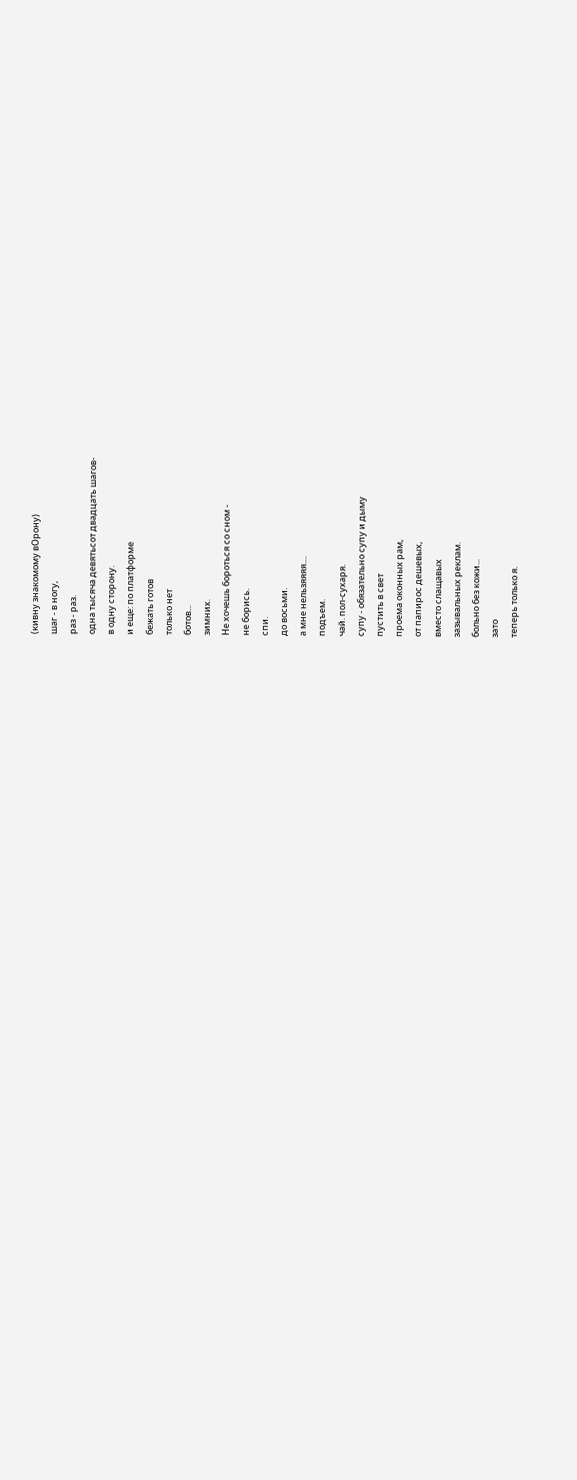(кивну знакомому вОрону)
шаг - в ногу,
раз - раз.
одна тысяча девятьсот двадцать шагов-
в одну сторону.
и еще: по платформе
бежать готов
только нет
ботов...
зимних.
Не хочешь бороться со сном -
не борись.
спи.
до восьми.
а мне нельзяяяя....
подъем.
чай. пол-сухаря.
супу - обязательно супу и дыму
пустить в свет
проема оконных рам,
от папирос дешевых,
вместо слащавых
зазывальных реклам.
больно без кожи...
зато
теперь только я.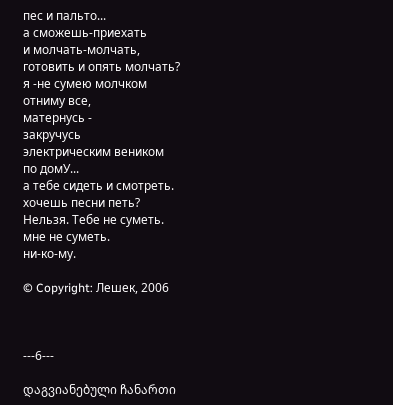пес и пальто...
а сможешь-приехать
и молчать-молчать,
готовить и опять молчать?
я -не сумею молчком
отниму все,
матернусь -
закручусь
электрическим веником
по домУ...
а тебе сидеть и смотреть.
хочешь песни петь?
Нельзя. Тебе не суметь.
мне не суметь.
ни-ко-му.

© Copyright: Лешек, 2006



---6---

დაგვიანებული ჩანართი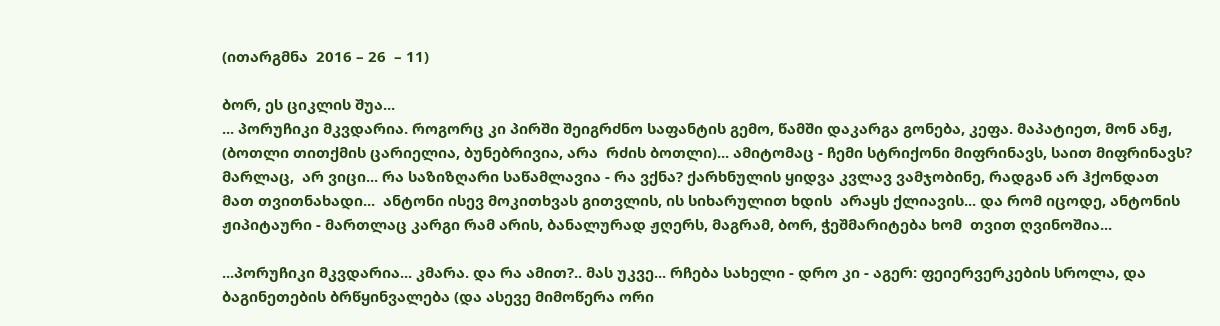(ითარგმნა  2016 – 26  – 11)

ბორ, ეს ციკლის შუა...
... პორუჩიკი მკვდარია. როგორც კი პირში შეიგრძნო საფანტის გემო, წამში დაკარგა გონება, კეფა. მაპატიეთ, მონ ანჟ, (ბოთლი თითქმის ცარიელია, ბუნებრივია, არა  რძის ბოთლი)... ამიტომაც - ჩემი სტრიქონი მიფრინავს, საით მიფრინავს? მარლაც,  არ ვიცი... რა საზიზღარი საწამლავია - რა ვქნა? ქარხნულის ყიდვა კვლავ ვამჯობინე, რადგან არ ჰქონდათ მათ თვითნახადი...  ანტონი ისევ მოკითხვას გითვლის, ის სიხარულით ხდის  არაყს ქლიავის... და რომ იცოდე, ანტონის  ჟიპიტაური - მართლაც კარგი რამ არის, ბანალურად ჟღერს, მაგრამ, ბორ, ჭეშმარიტება ხომ  თვით ღვინოშია...

...პორუჩიკი მკვდარია... კმარა. და რა ამით?.. მას უკვე... რჩება სახელი - დრო კი - აგერ: ფეიერვერკების სროლა, და  ბაგინეთების ბრწყინვალება (და ასევე მიმოწერა ორი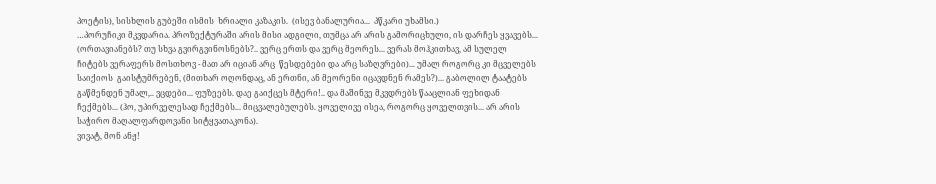პოეტის), სისხლის გუბეში ისმის  ხრიალი კაზაკის.  (ისევ ბანალურია...  პწკარი უხამსი.)
…პორუჩიკი მკვდარია. პროზექტურაში არის მისი ადგილი, თუმცა არ არის გამორიცხული, ის დარჩეს ყვავებს... (ორთავიანებს? თუ სხვა გვირგვინოსნებს?.. ვერც ერთს და ვერც მეორეს... ვერას მოჰკითხავ, ამ სულელ ჩიტებს ვერაფერს მოსთხოვ - მათ არ იციან არც  წესდებები და არც საზღვრები)... უმალ როგორც კი მცველებს საიქიოს  გაისტუმრებენ, (მითხარ ოღონდაც, ან ერთნი, ან მეორენი იცავდნენ რამეს?)... გაბოლილ ტაატებს გაწმენდენ უმალ,.. ვცდები... ფუზეებს. დაე გაიქცეს მტერი!.. და მაშინვე მკვდრებს წააცლიან ფეხიდან  ჩექმებს... (ჰო, უპირველესად ჩექმებს... მიცვალებულებს. ყოველივე ისეა, როგორც ყოველთვის... არ არის საჭირო მაღალფარდოვანი სიტყვათაკონა).
ვივატ, მონ ანჟ!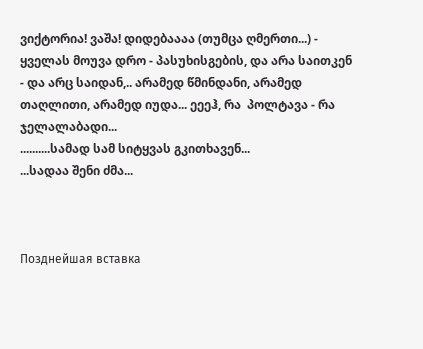ვიქტორია! ვაშა! დიდებაააა (თუმცა ღმერთი...) -  ყველას მოუვა დრო - პასუხისგების, და არა საითკენ - და არც საიდან,.. არამედ წმინდანი, არამედ თაღლითი, არამედ იუდა... ეეეჰ, რა  პოლტავა - რა ჯელალაბადი...
..........სამად სამ სიტყვას გკითხავენ...
...სადაა შენი ძმა...



Позднейшая вставка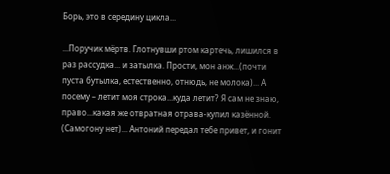Борь, это в середину цикла...

...Поручик мёртв. Глотнувши ртом картечь, лишился в раз рассудка... и затылка. Прости, мон анж...(почти пуста бутылка, естественно, отнюдь, не молока)... А посему – летит моя строка...куда летит? Я сам не знаю, право...какая же отвратная отрава-купил казённой. (Самогону нет)... Антоний передал тебе привет, и гонит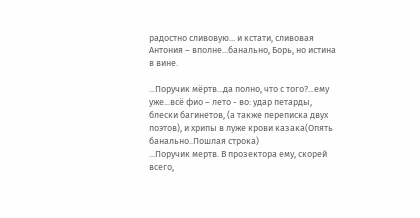радостно сливовую... и кстати, сливовая Антония – вполне...банально, Борь, но истина в вине.

...Поручик мёртв...да полно, что с того?...ему уже...всё фио – лето - во: удар петарды, блески багинетов, (а также переписка двух поэтов), и хрипы в луже крови казака(Опять банально..Пошлая строка)
...Поручик мертв. В прозектора ему, скорей всего,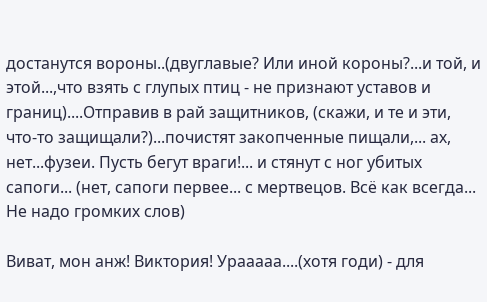достанутся вороны..(двуглавые? Или иной короны?...и той, и этой...,что взять с глупых птиц - не признают уставов и границ)....Отправив в рай защитников, (скажи, и те и эти, что-то защищали?)...почистят закопченные пищали,... ах, нет...фузеи. Пусть бегут враги!... и стянут с ног убитых сапоги... (нет, сапоги первее... с мертвецов. Всё как всегда... Не надо громких слов)

Виват, мон анж! Виктория! Урааааа....(хотя годи) - для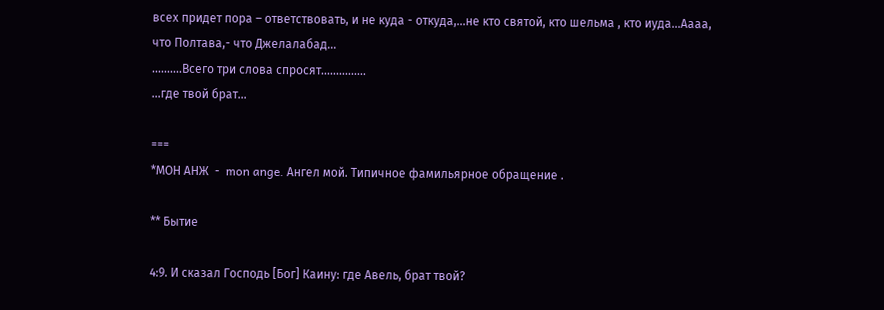всех придет пора – ответствовать, и не куда - откуда,...не кто святой, кто шельма , кто иуда...Аааа, что Полтава,- что Джелалабад...
..........Всего три слова спросят...............
...где твой брат...

===
*МОН АНЖ  -  mon ange. Ангел мой. Типичное фамильярное обращение .

** Бытие

4:9. И сказал Господь [Бог] Каину: где Авель, брат твой?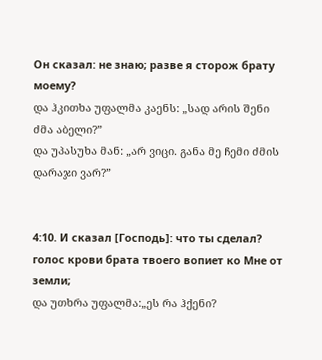Он сказал: не знаю; разве я сторож брату моему?
და ჰკითხა უფალმა კაენს: „სად არის შენი ძმა აბელი?”
და უპასუხა მან: „არ ვიცი. განა მე ჩემი ძმის დარაჯი ვარ?”


4:10. И сказал [Господь]: что ты сделал?
голос крови брата твоего вопиет ко Мне от земли;
და უთხრა უფალმა:„ეს რა ჰქენი?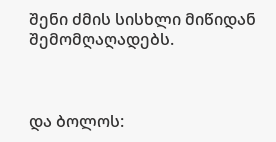შენი ძმის სისხლი მიწიდან შემომღაღადებს.



და ბოლოს: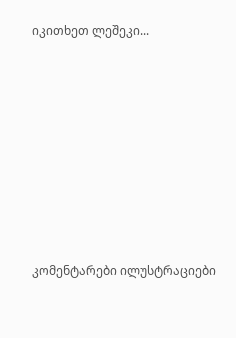იკითხეთ ლეშეკი...













კომენტარები ილუსტრაციები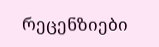რეცენზიები